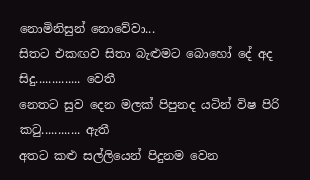නොමිනිසුන් නොවේවා...
සිතට එකඟව සිතා බැළුමට බොහෝ දේ අද සිදු.............. වෙතී
නෙතට සුව දෙන මලක් පිපුනද යටින් විෂ පිරි කටු............ ඇතී
අතට කළු සල්ලියෙන් පිදුනම වෙන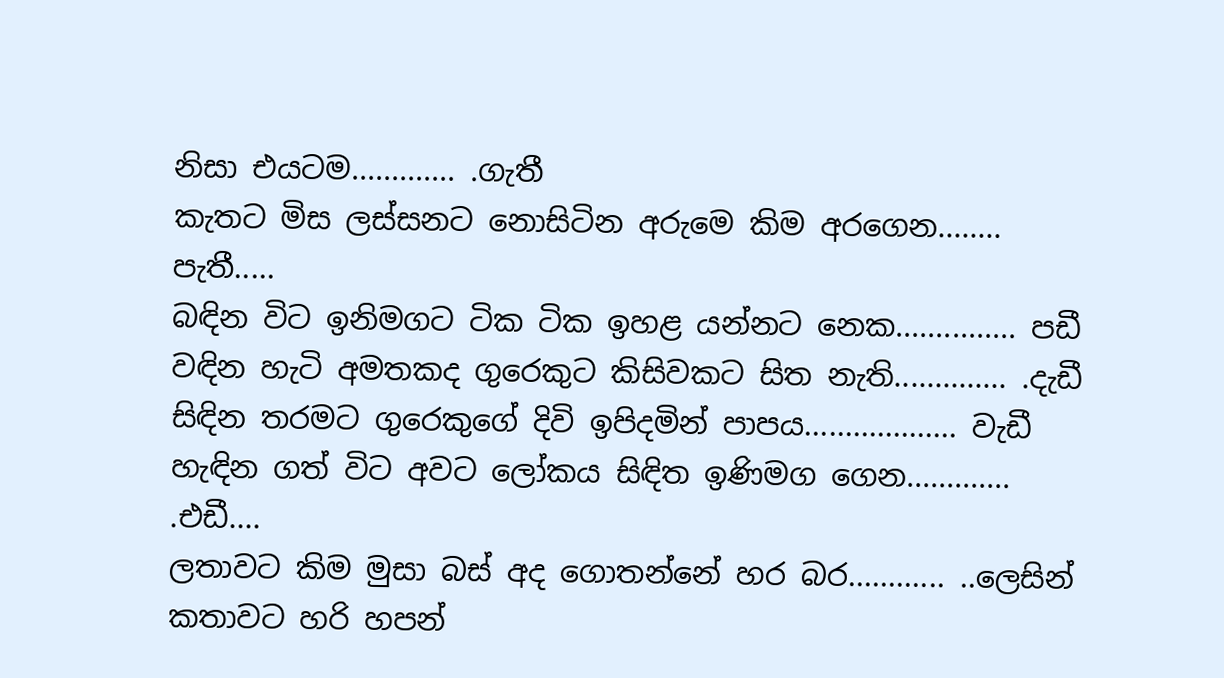නිසා එයටම............. .ගැතී
කැතට මිස ලස්සනට නොසිටින අරුමෙ කිම අරගෙන........ පැතී.....
බඳින විට ඉනිමගට ටික ටික ඉහළ යන්නට නෙක............... පඩී
වඳින හැටි අමතකද ගුරෙකුට කිසිවකට සිත නැති.............. .දැඩී
සිඳින තරමට ගුරෙකුගේ දිවි ඉපිදමින් පාපය................... වැඩී
හැඳින ගත් විට අවට ලෝකය සිඳිත ඉණිමග ගෙන............. .එඩී....
ලතාවට කිම මුසා බස් අද ගොතන්නේ හර බර............ ..ලෙසින්
කතාවට හරි හපන්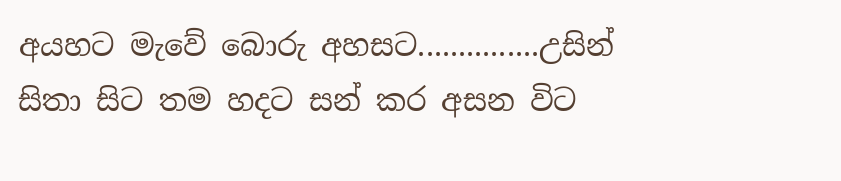අයහට මැවේ බොරු අහසට...............උසින්
සිතා සිට තම හදට සන් කර අසන විට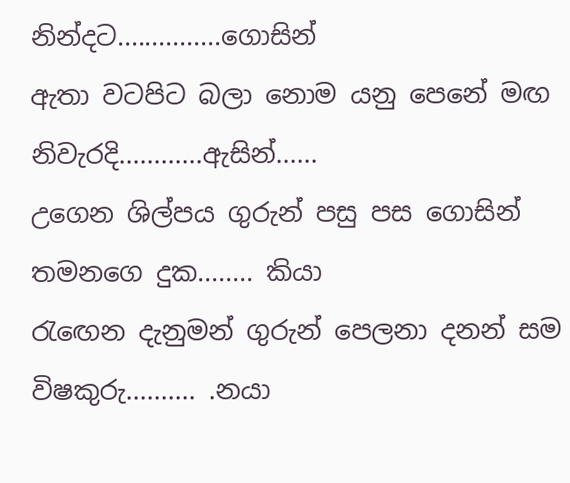නින්දට...............ගොසින්
ඇතා වටපිට බලා නොම යනු පෙනේ මඟ නිවැරදි............ඇසින්......
උගෙන ශිල්පය ගුරුන් පසු පස ගොසින් තමනගෙ දුක........ කියා
රැඟෙන දැනුමන් ගුරුන් පෙලනා දනන් සම විෂකුරු.......... .නයා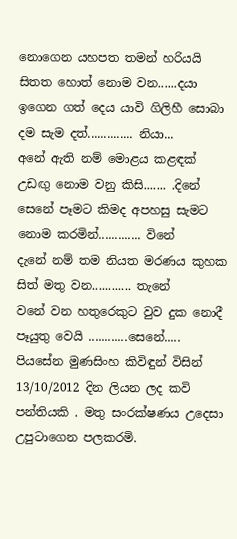නොගෙන යහපත තමන් හරියයි සිතත හොත් නොම වන......දයා
ඉගෙන ගත් දෙය යාවි ගිලිහී සොබා දම සැම දත්.............. නියා...
අනේ ඇති නම් මොළය කළඳක් උඩඟු නොම වනු කිසි....... .දිනේ
සෙනේ පෑමට කිමද අපහසු සැමට නොම කරමින්............. විනේ
දැනේ නම් තම නියත මරණය කුහක සිත් මතු වන............ තැනේ
වනේ වන හතුරෙකුට වුව දුක නොදී පෑයුතු වෙයි ............සෙනේ.....
පියසේන මුණසිංහ කිවිඳුන් විසින් 13/10/2012 දින ලියන ලද කවි පන්තියකි . මතු සංරක්ෂණය උදෙසා උපුටාගෙන පලකරමි.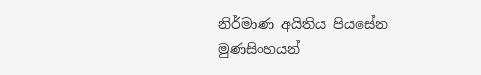නිර්මාණ අයිතිය පියසේන මුණසිංහයන්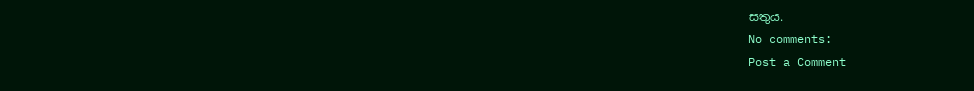සතුය.
No comments:
Post a Comment